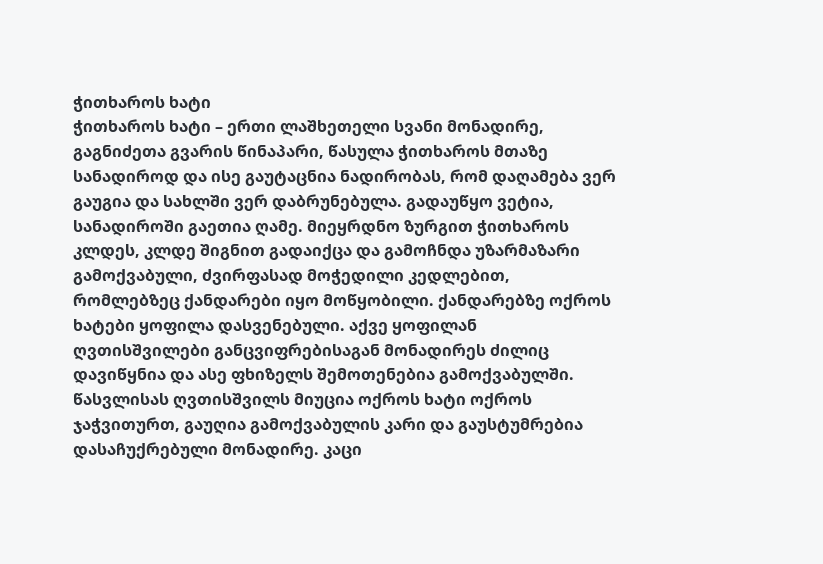ჭითხაროს ხატი
ჭითხაროს ხატი – ერთი ლაშხეთელი სვანი მონადირე, გაგნიძეთა გვარის წინაპარი, წასულა ჭითხაროს მთაზე სანადიროდ და ისე გაუტაცნია ნადირობას, რომ დაღამება ვერ გაუგია და სახლში ვერ დაბრუნებულა. გადაუწყო ვეტია, სანადიროში გაეთია ღამე. მიეყრდნო ზურგით ჭითხაროს კლდეს, კლდე შიგნით გადაიქცა და გამოჩნდა უზარმაზარი გამოქვაბული, ძვირფასად მოჭედილი კედლებით, რომლებზეც ქანდარები იყო მოწყობილი. ქანდარებზე ოქროს ხატები ყოფილა დასვენებული. აქვე ყოფილან ღვთისშვილები განცვიფრებისაგან მონადირეს ძილიც დავიწყნია და ასე ფხიზელს შემოთენებია გამოქვაბულში. წასვლისას ღვთისშვილს მიუცია ოქროს ხატი ოქროს ჯაჭვითურთ, გაუღია გამოქვაბულის კარი და გაუსტუმრებია დასაჩუქრებული მონადირე. კაცი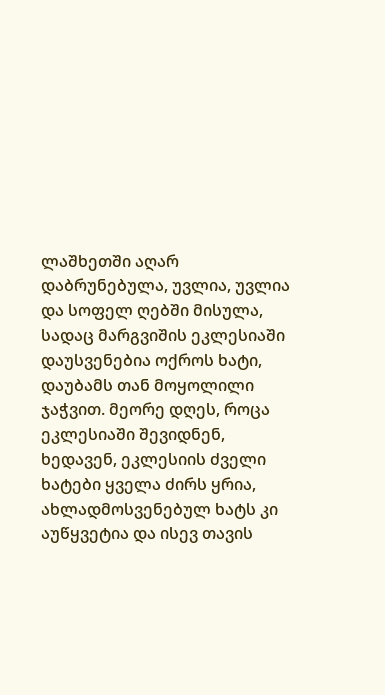ლაშხეთში აღარ დაბრუნებულა, უვლია, უვლია და სოფელ ღებში მისულა, სადაც მარგვიშის ეკლესიაში დაუსვენებია ოქროს ხატი, დაუბამს თან მოყოლილი ჯაჭვით. მეორე დღეს, როცა ეკლესიაში შევიდნენ, ხედავენ, ეკლესიის ძველი ხატები ყველა ძირს ყრია, ახლადმოსვენებულ ხატს კი აუწყვეტია და ისევ თავის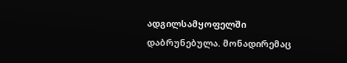ადგილსამყოფელში დაბრუნებულა. მონადირემაც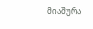მიაშურა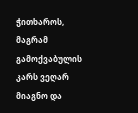ჭითხაროს, მაგრამ გამოქვაბულის კარს ვეღარ მიაგნო და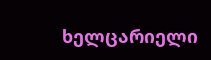ხელცარიელი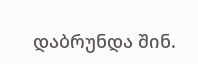დაბრუნდა შინ.